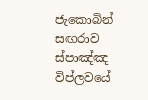ජැකොබින් සඟරාව ස්පාඤ්ඤ විප්ලවයේ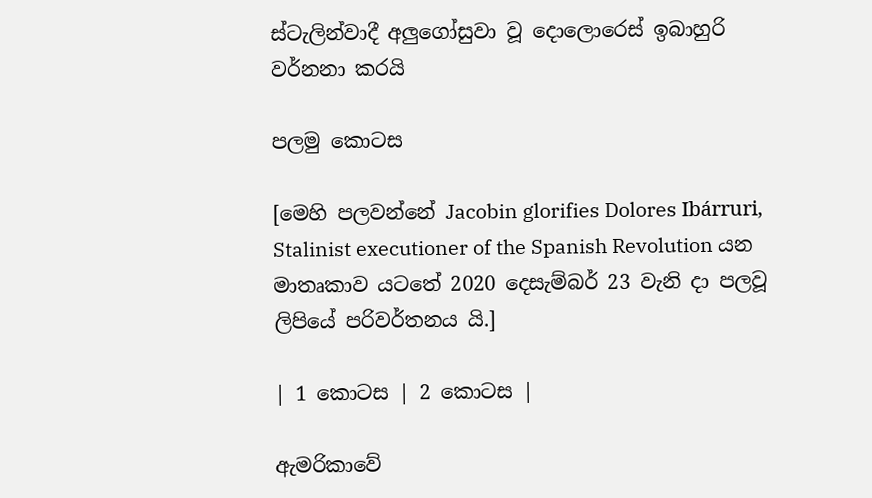ස්ටැලින්වාදී අලුගෝසුවා වූ දොලොරෙස් ඉබාහුරි වර්නනා කරයි

පලමු කොටස

[මෙහි පලවන්නේ Jacobin glorifies Dolores Ibárruri, Stalinist executioner of the Spanish Revolution යන මාතෘකාව යටතේ 2020 දෙසැම්බර් 23 වැනි දා පලවූ ලිපියේ පරිවර්තනය යි.]

| 1 කොටස | 2 කොටස |

ඇමරිකාවේ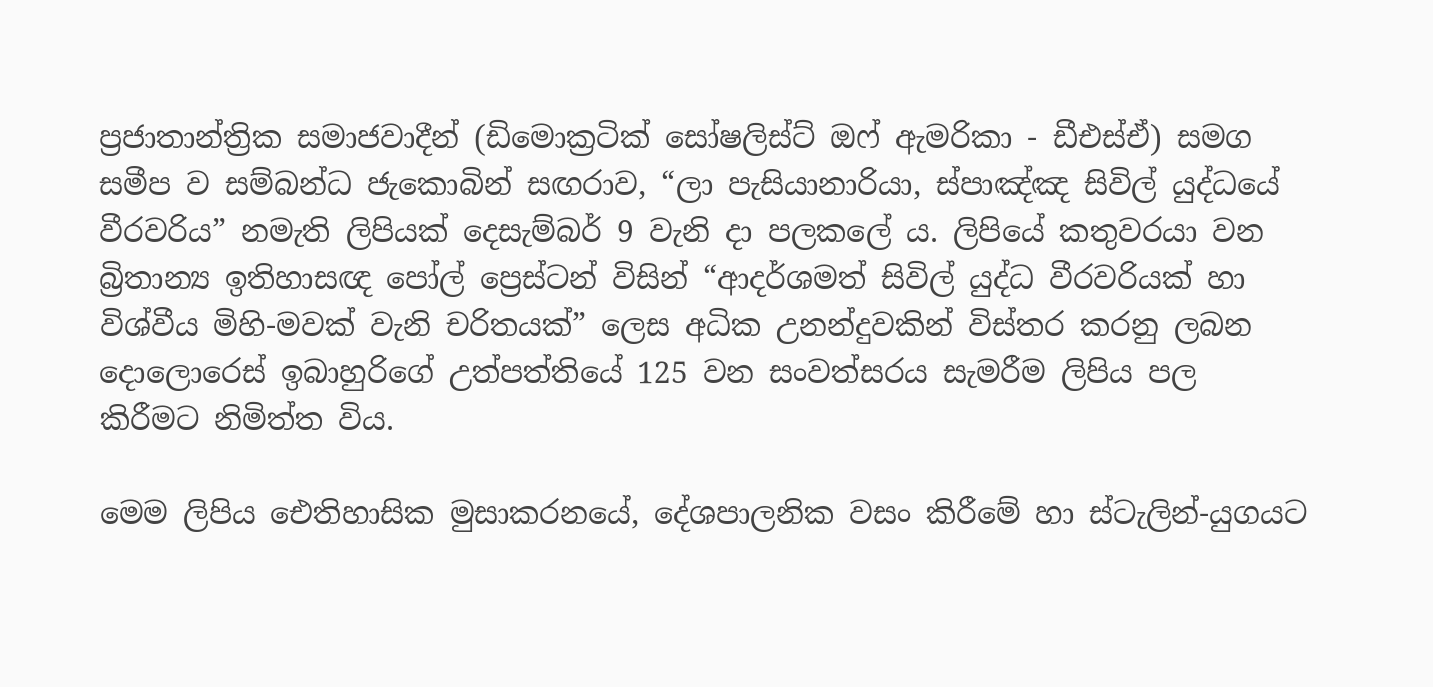ප්‍රජාතාන්ත්‍රික සමාජවාදීන් (ඩිමොක්‍රටික් සෝෂලිස්ට් ඔෆ් ඇමරිකා - ඩීඑස්ඒ) සමග සමීප ව සම්බන්ධ ජැකොබින් සඟරාව, “ලා පැසියානාරියා, ස්පාඤ්ඤ සිවිල් යුද්ධයේ වීරවරිය” නමැති ලිපියක් දෙසැම්බර් 9 වැනි දා පලකලේ ය. ලිපියේ කතුවරයා වන බ්‍රිතාන්‍ය ඉතිහාසඥ පෝල් ප්‍රෙස්ටන් විසින් “ආදර්ශමත් සිවිල් යුද්ධ වීරවරියක් හා විශ්වීය මිහි-මවක් වැනි චරිතයක්” ලෙස අධික උනන්දුවකින් විස්තර කරනු ලබන දොලොරෙස් ඉබාහුරිගේ උත්පත්තියේ 125 වන සංවත්සරය සැමරීම ලිපිය පල කිරීමට නිමිත්ත විය.

මෙම ලිපිය ඓතිහාසික මුසාකරනයේ, දේශපාලනික වසං කිරීමේ හා ස්ටැලින්-යුගයට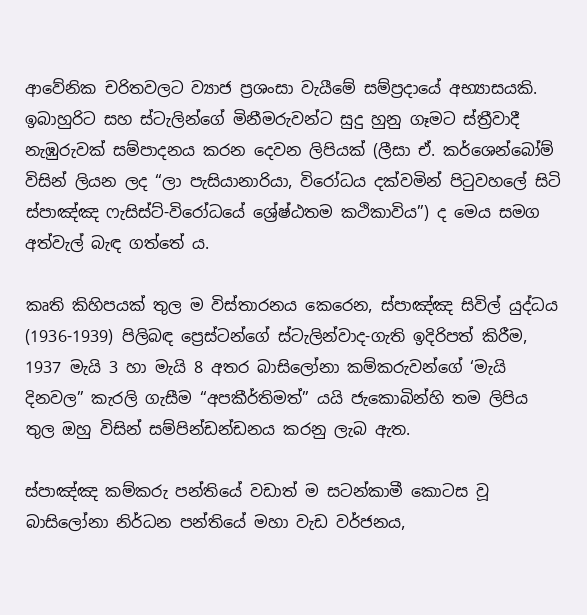ආවේනික චරිතවලට ව්‍යාජ ප්‍රශංසා වැයීමේ සම්ප්‍රදායේ අභ්‍යාසයකි. ඉබාහුරිට සහ ස්ටැලින්ගේ මිනීමරුවන්ට සුදු හුනු ගෑමට ස්ත්‍රීවාදී නැඹුරුවක් සම්පාදනය කරන දෙවන ලිපියක් (ලීසා ඒ. කර්ශෙන්බෝම් විසින් ලියන ලද “ලා පැසියානාරියා, විරෝධය දක්වමින් පිටුවහලේ සිටි ස්පාඤ්ඤ ෆැසිස්ට්-විරෝධයේ ශ්‍රේෂ්ඨතම කථිකාවිය”) ද මෙය සමග අත්වැල් බැඳ ගත්තේ ය.

කෘති කිහිපයක් තුල ම විස්තාරනය කෙරෙන, ස්පාඤ්ඤ සිවිල් යුද්ධය (1936-1939) පිලිබඳ ප්‍රෙස්ටන්ගේ ස්ටැලින්වාද-ගැති ඉදිරිපත් කිරීම, 1937 මැයි 3 හා මැයි 8 අතර බාසිලෝනා කම්කරුවන්ගේ ‘මැයි දිනවල” කැරලි ගැසීම “අපකීර්තිමත්” යයි ජැකොබින්හි තම ලිපිය තුල ඔහු විසින් සම්පින්ඩන්ඩනය කරනු ලැබ ඇත.

ස්පාඤ්ඤ කම්කරු පන්තියේ වඩාත් ම සටන්කාමී කොටස වූ බාසිලෝනා නිර්ධන පන්තියේ මහා වැඩ වර්ජනය,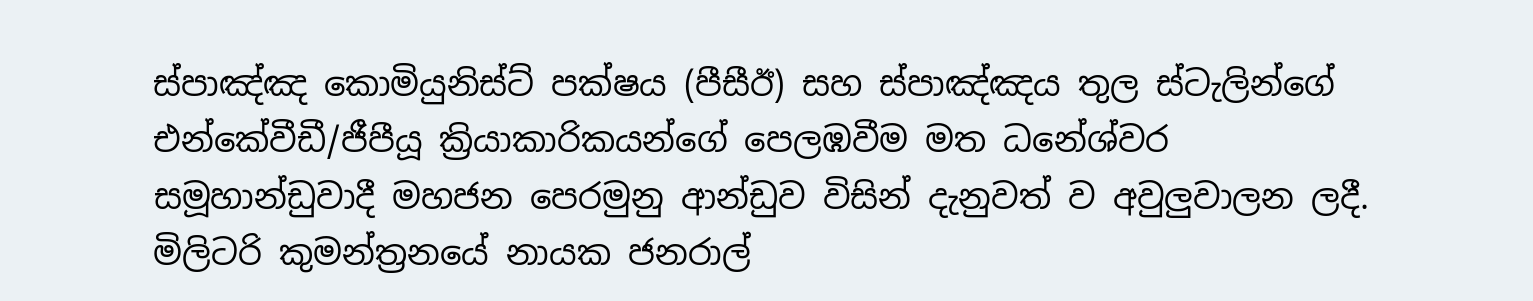ස්පාඤ්ඤ කොමියුනිස්ට් පක්ෂය (පීසීඊ) සහ ස්පාඤ්ඤය තුල ස්ටැලින්ගේ එන්කේවීඩී/ජීපීයූ ක්‍රියාකාරිකයන්ගේ පෙලඹවීම මත ධනේශ්වර සමූහාන්ඩුවාදී මහජන පෙරමුනු ආන්ඩුව විසින් දැනුවත් ව අවුලුවාලන ලදී. මිලිටරි කුමන්ත්‍රනයේ නායක ජනරාල්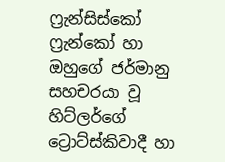ෆ්‍රැන්සිස්කෝ ෆ්‍රැන්කෝ හා ඔහුගේ ජර්මානු සහචරයා වූ හිට්ලර්ගේ ට්‍රොට්ස්කිවාදී හා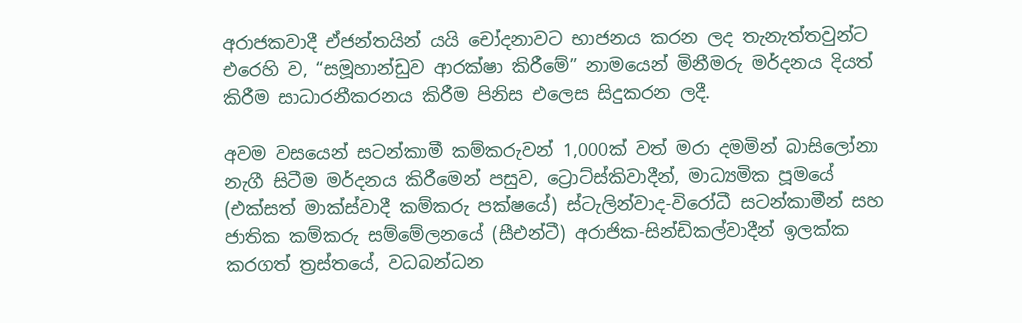අරාජකවාදී ඒජන්තයින් යයි චෝදනාවට භාජනය කරන ලද තැනැත්තවුන්ට එරෙහි ව, “සමූහාන්ඩුව ආරක්ෂා කිරීමේ” නාමයෙන් මිනීමරු මර්දනය දියත් කිරීම සාධාරනීකරනය කිරීම පිනිස එලෙස සිදුකරන ලදී.

අවම වසයෙන් සටන්කාමී කම්කරුවන් 1,000ක් වත් මරා දමමින් බාසිලෝනා නැගී සිටීම මර්දනය කිරීමෙන් පසුව, ට්‍රොට්ස්කිවාදීන්, මාධ්‍යමික පූමයේ (එක්සත් මාක්ස්වාදී කම්කරු පක්ෂයේ) ස්ටැලින්වාද-විරෝධී සටන්කාමීන් සහ ජාතික කම්කරු සම්මේලනයේ (සීඑන්ටී) අරාජික-සින්ඩිකල්වාදීන් ඉලක්ක කරගත් ත්‍රස්තයේ, වධබන්ධන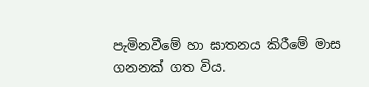පැමිනවීමේ හා ඝාතනය කිරීමේ මාස ගනනක් ගත විය.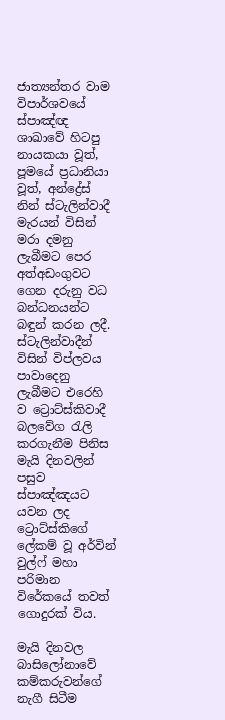ජාත්‍යන්තර වාම විපාර්ශවයේ ස්පාඤ්ඥ ශාඛාවේ හිටපු නායකයා වූත්, පූමයේ ප්‍රධානියා වූත්, අන්ද්‍රේස් නින් ස්ටැලින්වාදී මැරයන් විසින් මරා දමනු ලැබීමට පෙර අත්අඩංගුවට ගෙන දරුනු වධ බන්ධනයන්ට බඳුන් කරන ලදී. ස්ටැලින්වාදීන් විසින් විප්ලවය පාවාදෙනු ලැබීමට එරෙහි ව ට්‍රොට්ස්කිවාදී බලවේග රැලි කරගැනීම පිනිස මැයි දිනවලින් පසුව ස්පාඤ්ඤයට යවන ලද ට්‍රොට්ස්කිගේ ලේකම් වූ අර්වින් වුල්ෆ් මහා පරිමාන විරේකයේ තවත් ගොදුරක් විය.

මැයි දිනවල බාසිලෝනාවේ කම්කරුවන්ගේ නැගී සිටීම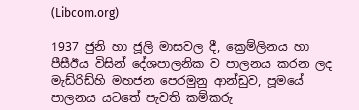(Libcom.org)

1937 ජුනි හා ජූලි මාසවල දී, ක්‍රෙම්ලිනය හා පීසීඊය විසින් දේශපාලනික ව පාලනය කරන ලද මැඩ්රිඩ්හි මහජන පෙරමුනු ආන්ඩුව, පූමයේ පාලනය යටතේ පැවති කම්කරු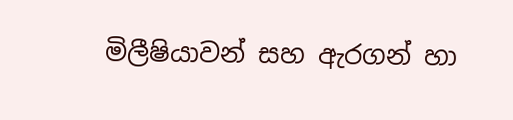මිලීෂියාවන් සහ ඇරගන් හා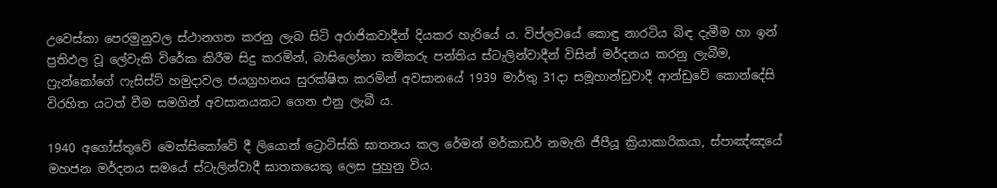උවෙස්කා පෙරමුනුවල ස්ථානගත කරනු ලැබ සිටි අරාජිකවාදීන් දියකර හැරියේ ය. විප්ලවයේ කොඳු නාරටිය බිඳ දැමීම හා ඉන් ප්‍රතිඵල වූ ලේවැකි විරේක කිරීම සිදු කරමින්, බාසිලෝනා කම්කරු පන්තිය ස්ටැලින්වාදීන් විසින් මර්දනය කරනු ලැබීම, ෆ්‍රැන්කෝගේ ෆැසිස්ට් හමුදාවල ජයග්‍රහනය සුරක්ෂිත කරමින් අවසානයේ 1939 මාර්තු 31දා සමූහාන්ඩුවාදී ආන්ඩුවේ කොන්දේසි විරහිත යටත් වීම සමගින් අවසානයකට ගෙන එනු ලැබී ය.

1940 අගෝස්තුවේ මෙක්සිකෝවේ දී ලියොන් ට්‍රොට්ස්කි ඝාතනය කල රේමන් මර්කාඩර් නමැති ජීපීයූ ක්‍රියාකාරිකයා, ස්පාඤ්ඤයේ මහජන මර්දනය සමයේ ස්ටැලින්වාදී ඝාතකයෙකු ලෙස පුහුනු විය.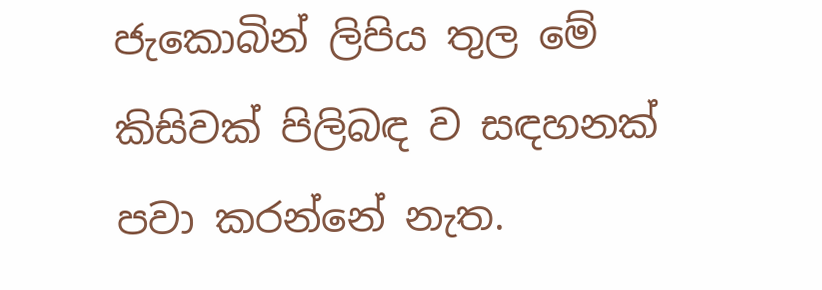ජැකොබින් ලිපිය තුල මේ කිසිවක් පිලිබඳ ව සඳහනක් පවා කරන්නේ නැත.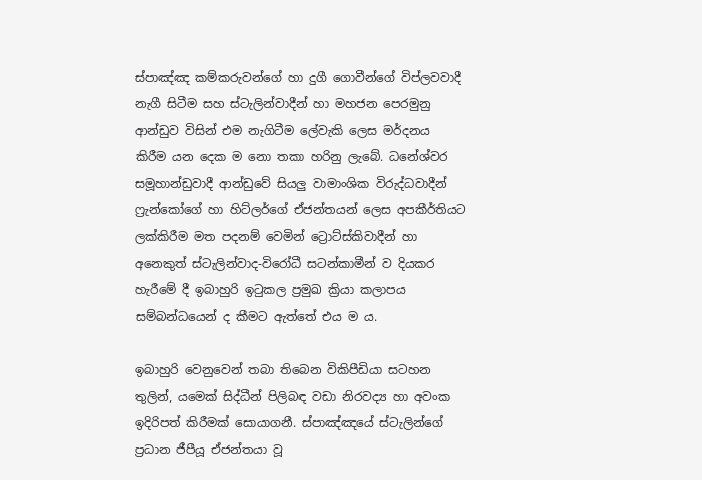ස්පාඤ්ඤ කම්කරුවන්ගේ හා දුගී ගොවීන්ගේ විප්ලවවාදී නැගී සිටීම සහ ස්ටැලින්වාදීන් හා මහජන පෙරමුනු ආන්ඩුව විසින් එම නැගිටීම ලේවැකි ලෙස මර්දනය කිරීම යන දෙක ම නො තකා හරිනු ලැබේ. ධනේශ්වර සමූහාන්ඩුවාදී ආන්ඩුවේ සියලු වාමාංශික විරුද්ධවාදීන් ෆ්‍රැන්කෝගේ හා හිට්ලර්ගේ ඒජන්තයන් ලෙස අපකීර්තියට ලක්කිරීම මත පදනම් වෙමින් ට්‍රොට්ස්කිවාදීන් හා අනෙකුත් ස්ටැලින්වාද-විරෝධී සටන්කාමීන් ව දියකර හැරීමේ දී ඉබාහුරි ඉටුකල ප්‍රමුඛ ක්‍රියා කලාපය සම්බන්ධයෙන් ද කීමට ඇත්තේ එය ම ය.

ඉබාහුරි වෙනුවෙන් තබා තිබෙන විකිපීඩියා සටහන තුලින්, යමෙක් සිද්ධීන් පිලිබඳ වඩා නිරවද්‍ය හා අවංක ඉදිරිපත් කිරීමක් සොයාගනී. ස්පාඤ්ඤයේ ස්ටැලින්ගේ ප්‍රධාන ජීපීයූ ඒජන්තයා වූ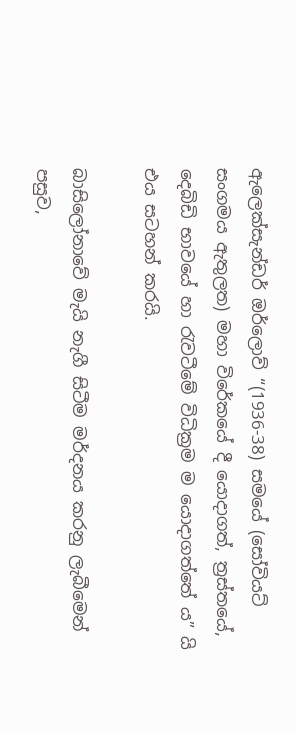ඇලෙක්සැන්ඩර් ඔර්ලොව් “(1936-38) සමයේ (සෝවියට් සංගමය ඇතුලත) මහා විරේකයේ දී යොදාගත්, ත්‍රස්තයේ, දෙබිඩි භාවයේ හා රැවටීමේ විධික්‍රම ම යොදාගත්තේ ය” යි එය සටහන් කරයි.

බාසිලෝනාවේ මැයි නැගී සිටීම මර්දනය කරනු ලැබීමෙන් පසුව,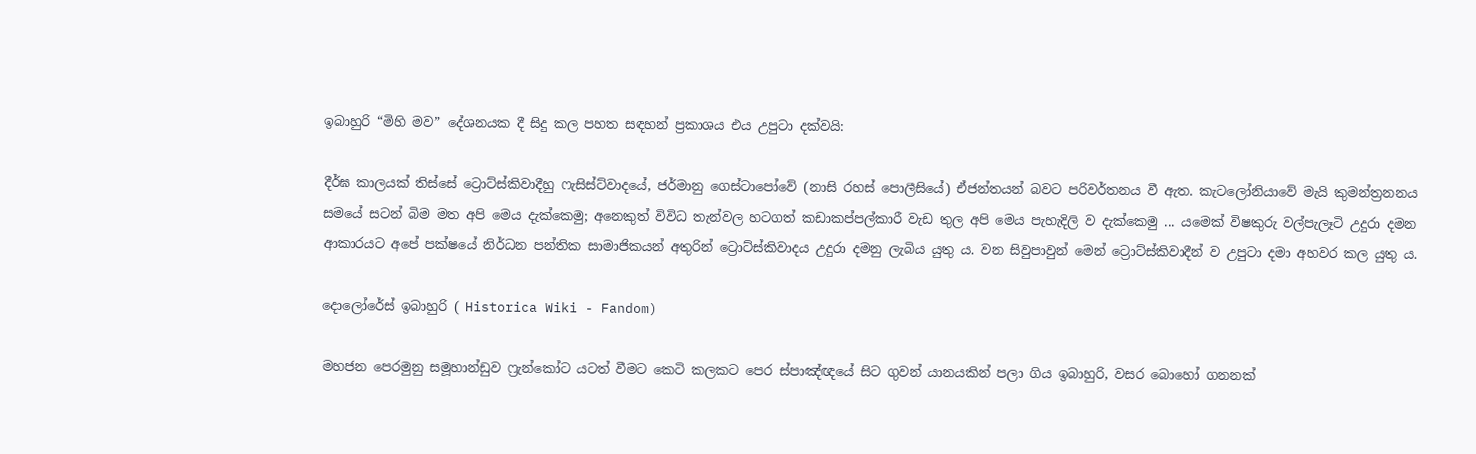ඉබාහුරි “මිහි මව” දේශනයක දී සිදු කල පහත සඳහන් ප්‍රකාශය එය උපුටා දක්වයි:

දීර්ඝ කාලයක් තිස්සේ ට්‍රොට්ස්කිවාදීහු ෆැසිස්ට්වාදයේ, ජර්මානු ගෙස්ටාපෝවේ (නාසි රහස් පොලීසියේ) ඒජන්තයන් බවට පරිවර්තනය වී ඇත. කැටලෝනියාවේ මැයි කුමන්ත්‍රනනය සමයේ සටන් බිම මත අපි මෙය දැක්කෙමු; අනෙකුත් විවිධ තැන්වල හටගත් කඩාකප්පල්කාරී වැඩ තුල අපි මෙය පැහැදිලි ව දැක්කෙමු ... යමෙක් විෂකුරු වල්පැලෑටි උදුරා දමන ආකාරයට අපේ පක්ෂයේ නිර්ධන පන්තික සාමාජිකයන් අතුරින් ට්‍රොට්ස්කිවාදය උදුරා දමනු ලැබිය යුතු ය. වන සිවුපාවුන් මෙන් ට්‍රොට්ස්කිවාදීන් ව උපුටා දමා අහවර කල යුතු ය.

දොලෝරේස් ඉබාහුරි ( Historica Wiki - Fandom)

මහජන පෙරමුනු සමූහාන්ඩුව ෆ්‍රැන්කෝට යටත් වීමට කෙටි කලකට පෙර ස්පාඤ්ඥයේ සිට ගුවන් යානයකින් පලා ගිය ඉබාහුරි, වසර බොහෝ ගනනක්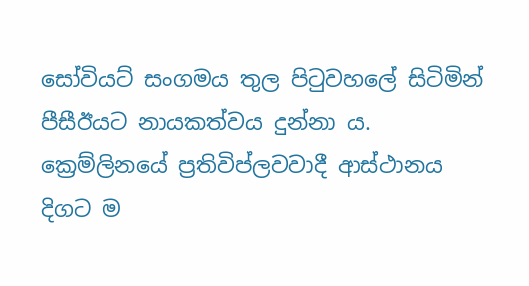සෝවියට් සංගමය තුල පිටුවහලේ සිටිමින් පීසීඊයට නායකත්වය දුන්නා ය. ක්‍රෙම්ලිනයේ ප්‍රතිවිප්ලවවාදී ආස්ථානය දිගට ම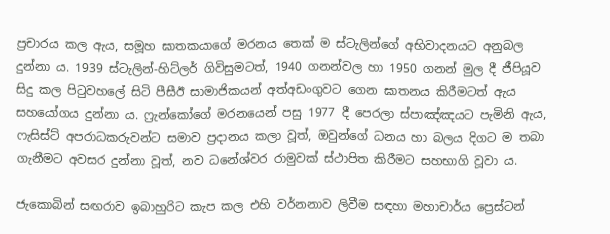ප්‍රචාරය කල ඇය, සමූහ ඝාතකයාගේ මරනය තෙක් ම ස්ටැලින්ගේ අභිවාදනයට අනුබල දුන්නා ය. 1939 ස්ටැලින්-හිට්ලර් ගිවිසුමටත්, 1940 ගනන්වල හා 1950 ගනන් මුල දී ජීපියූව සිදු කල පිටුවහලේ සිටි පීසීඊ සාමාජිකයන් අත්අඩංගුවට ගෙන ඝාතනය කිරීමටත් ඇය සහයෝගය දුන්නා ය. ෆ්‍රැන්කෝගේ මරනයෙන් පසු 1977 දී පෙරලා ස්පාඤ්ඤයට පැමිනි ඇය, ෆැසිස්ට් අපරාධකරුවන්ට සමාව ප්‍රදානය කලා වූත්, ඔවුන්ගේ ධනය හා බලය දිගට ම තබා ගැනීමට අවසර දුන්නා වූත්, නව ධනේශ්වර රාමුවක් ස්ථාපිත කිරීමට සහභාගි වූවා ය.

ජැකොබින් සඟරාව ඉබාහුරිට කැප කල එහි වර්නනාව ලිවීම සඳහා මහාචාර්ය ප්‍රෙස්ටන්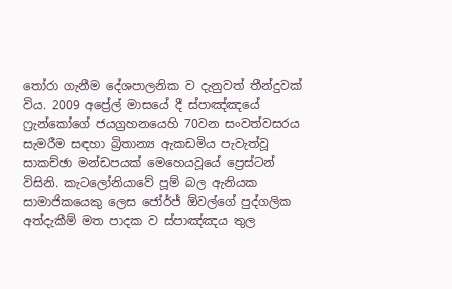තෝරා ගැනීම දේශපාලනික ව දැනුවත් තීන්දුවක් විය. 2009 අප්‍රේල් මාසයේ දී ස්පාඤ්ඤයේ ෆ්‍රැන්කෝගේ ජයග්‍රහනයෙහි 70වන සංවත්වසරය සැමරීම සඳහා බ්‍රිතාන්‍ය ඇකඩමිය පැවැත්වූ සාකච්ඡා මන්ඩපයක් මෙහෙයවූයේ ප්‍රෙස්ටන් විසිනි. කැටලෝනියාවේ පූම් බල ඇනියක සාමාජිකයෙකු ලෙස ජෝර්ජ් ඕවල්ගේ පුද්ගලික අත්දැකීම් මත පාදක ව ස්පාඤ්ඤය තුල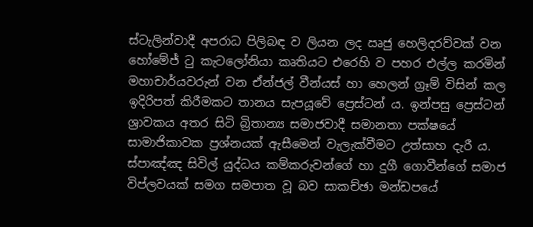ස්ටැලින්වාදී අපරාධ පිලිබඳ ව ලියන ලද ඍජු ‍හෙලිදරව්වක් වන හෝමේජ් ටු කැටලෝනියා කෘතියට එරෙහි ව පහර එල්ල කරමින් මහාචාර්යවරුන් වන ඒන්ජල් වීන්යස් හා හෙලන් ග්‍රෑම් විසින් කල ඉදිරිපත් කිරීමකට තානය සැපයූවේ ප්‍රෙස්ටන් ය. ඉන්පසු ප්‍රෙස්ටන් ශ්‍රාවකය අතර සිටි බ්‍රිතාන්‍ය සමාජවාදී සමානතා පක්ෂයේ සාමාජිකාවක ප්‍රශ්නයක් ඇසීමෙන් වැලැක්වීමට උත්සාහ දැරී ය. ස්පාඤ්ඤ සිවිල් යුද්ධය කම්කරුවන්ගේ හා දුගී ගොවීන්ගේ සමාජ විප්ලවයක් සමග සමපාත වූ බව සාකච්ඡා මන්ඩපයේ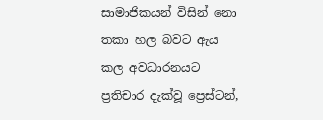සාමාජිකයන් විසින් නො තකා හල බවට ඇය කල අවධාරනයට ප්‍රතිචාර දැක්වූ ප්‍රෙස්ටන්,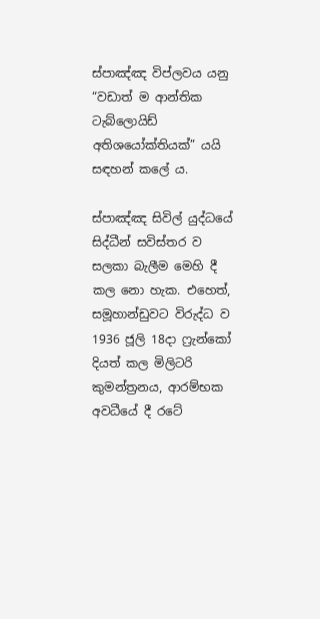ස්පාඤ්ඤ විප්ලවය යනු “වඩාත් ම ආන්තික ටැබ්ලොයිඩ් අතිශයෝක්තියක්” යයි සඳහන් කලේ ය.

ස්පාඤ්ඤ සිවිල් යුද්ධයේ සිද්ධීන් සවිස්තර ව සලකා බැලීම මෙහි දී කල නො හැක. එහෙත්, සමූහාන්ඩුවට විරුද්ධ ව 1936 ජූලි 18දා ෆ්‍රැන්කෝ දියත් කල මිලිටරි කුමන්ත්‍රනය, ආරම්භක අවධීයේ දී රටේ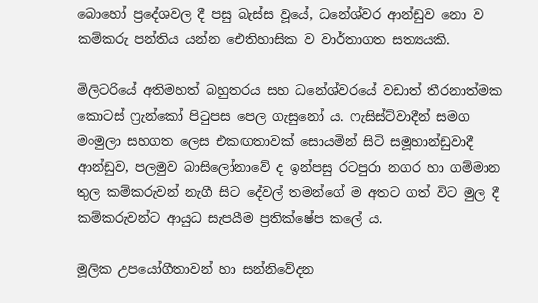බොහෝ ප්‍රදේශවල දී පසු බැස්ස වූයේ, ධනේශ්වර ආන්ඩුව නො ව කම්කරු පන්තිය යන්න ඓතිහාසික ව වාර්තාගත සත්‍යයකි.

මිලිටරියේ අතිමහත් බහුතරය සහ ධනේශ්වරයේ වඩාත් තීරනාත්මක කොටස් ෆ්‍රැන්කෝ පිටුපස පෙල ගැසුනෝ ය. ෆැසිස්ට්වාදීන් සමග මංමුලා සහගත ලෙස එකඟතාවක් සොයමින් සිටි සමූහාන්ඩුවාදී ආන්ඩුව, පලමුව බාසිලෝනාවේ ද ඉන්පසු රටපුරා නගර හා ගම්මාන තුල කම්කරුවන් නැගී සිට දේවල් තමන්ගේ ම අතට ගත් විට මුල දී කම්කරුවන්ට ආයුධ සැපයීම ප්‍රතික්ෂේප කලේ ය.

මූලික උපයෝගීතාවන් හා සන්නිවේදන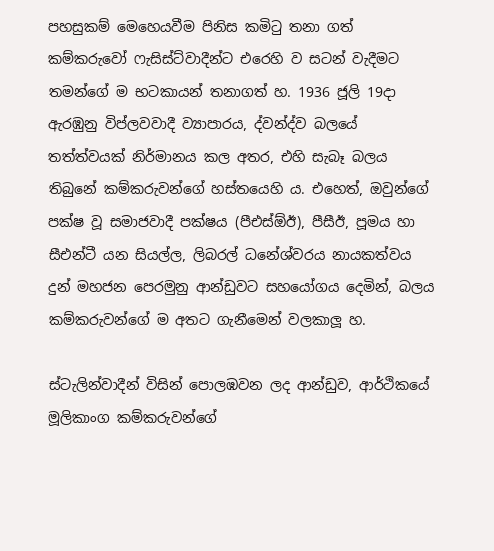පහසුකම් මෙහෙයවීම පිනිස කමිටු තනා ගත් කම්කරුවෝ ෆැසිස්ට්වාදීන්ට එරෙහි ව සටන් වැදීමට තමන්ගේ ම භටකායන් තනාගත් හ. 1936 ජූලි 19දා ඇරඹුනු විප්ලවවාදී ව්‍යාපාරය, ද්වන්ද්ව බලයේ තත්ත්වයක් නිර්මානය කල අතර, එහි සැබෑ බලය තිබුනේ කම්කරුවන්ගේ හස්තයෙහි ය. එහෙත්, ඔවුන්ගේ පක්ෂ වූ සමාජවාදී පක්ෂය (පීඑස්ඕඊ), පීසීඊ, පූමය හා සීඑන්ටී යන සියල්ල, ලිබරල් ධනේශ්වරය නායකත්වය දුන් මහජන පෙරමුනු ආන්ඩුවට සහයෝගය දෙමින්, බලය කම්කරුවන්ගේ ම අතට ගැනීමෙන් වලකාලූ හ.

ස්ටැලින්වාදීන් විසින් පොලඹවන ලද ආන්ඩුව, ආර්ථිකයේ මූලිකාංග කම්කරුවන්ගේ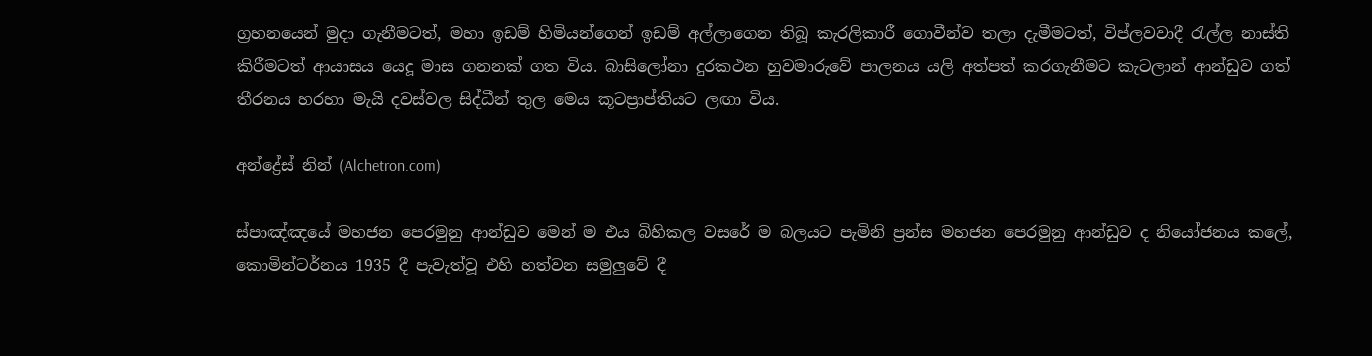ග්‍රහනයෙන් මුදා ගැනීමටත්, මහා ඉඩම් හිමියන්ගෙන් ඉඩම් අල්ලාගෙන තිබූ කැරලිකාරී ගොවීන්ව තලා දැමීමටත්, විප්ලවවාදී රැල්ල නාස්ති කිරීමටත් ආයාසය යෙදූ මාස ගනනක් ගත විය. බාසිලෝනා දුරකථන හුවමාරුවේ පාලනය යලි අත්පත් කරගැනීමට කැටලාන් ආන්ඩුව ගත් තීරනය හරහා මැයි දවස්වල සිද්ධීන් තුල මෙය කූටප්‍රාප්තියට ලඟා විය.

අන්ද්‍රේස් නින් (Alchetron.com)

ස්පාඤ්ඤයේ මහජන පෙරමුනු ආන්ඩුව මෙන් ම එය බිහිකල වසරේ ම බලයට පැමිනි ප්‍රන්ස මහජන පෙරමුනු ආන්ඩුව ද නියෝජනය කලේ, කොමින්ටර්නය 1935 දී පැවැත්වූ එහි හත්වන සමුලුවේ දී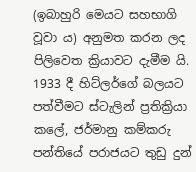(ඉබාහුරි මෙයට සහභාගි වූවා ය) අනුමත කරන ලද පිලිවෙත ක්‍රියාවට දැමීම යි. 1933 දී හිට්ලර්ගේ බලයට පත්වීමට ස්ටැලින් ප්‍රතික්‍රියා කලේ, ජර්මානු කම්කරු පන්තියේ පරාජයට තුඩු දුන්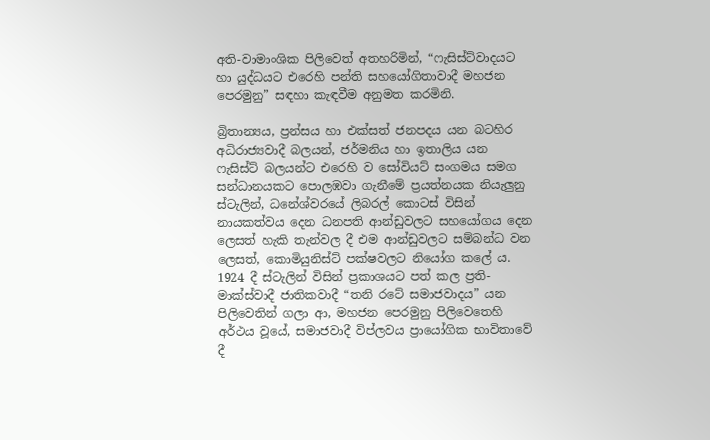අති-වාමාංශික පිලිවෙත් අතහරිමින්, “ෆැසිස්ට්වාදයට හා යුද්ධයට එරෙහි පන්ති සහයෝගිතාවාදී මහජන පෙරමුනු” සඳහා කැඳවීම අනුමත කරමිනි.

බ්‍රිතාන්‍යය, ප්‍රන්සය හා එක්සත් ජනපදය යන බටහිර අධිරාජ්‍යවාදී බලයන්, ජර්මනිය හා ඉතාලිය යන ෆැසිස්ට් බලයන්ට එරෙහි ව සෝවියට් සංගමය සමග සන්ධානයකට පොලඹවා ගැනීමේ ප්‍රයත්නයක නියැලුනු ස්ටැලින්, ධනේශ්වරයේ ලිබරල් කොටස් විසින් නායකත්වය දෙන ධනපති ආන්ඩුවලට සහයෝගය දෙන ලෙසත් හැකි තැන්වල දී එම ආන්ඩුවලට සම්බන්ධ වන ලෙසත්, කොමියුනිස්ට් පක්ෂවලට නියෝග කලේ ය. 1924 දී ස්ටැලින් විසින් ප්‍රකාශයට පත් කල ප්‍රති-මාක්ස්වාදී ජාතිකවාදී “තනි රටේ සමාජවාදය” යන පිලිවෙතින් ගලා ආ, මහජන පෙරමුනු පිලිවෙතෙහි අර්ථය වූයේ, සමාජවාදී විප්ලවය ප්‍රායෝගික භාවිතාවේ දී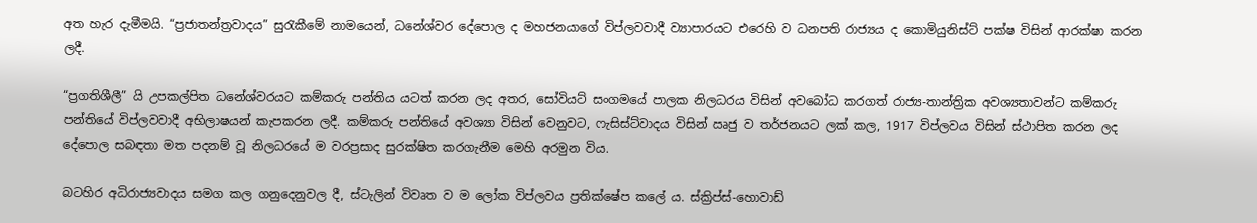අත හැර දැමීමයි. “ප්‍රජාතන්ත්‍රවාදය” සුරැකීමේ නාමයෙන්, ධනේශ්වර දේපොල ද මහජනයාගේ විප්ලවවාදී ව්‍යාපාරයට එරෙහි ව ධනපති රාජ්‍යය ද කොමියුනිස්ට් පක්ෂ විසින් ආරක්ෂා කරන ලදී.

“ප්‍රගතිශීලී” යි උපකල්පිත ධනේශ්වරයට කම්කරු පන්තිය යටත් කරන ලද අතර, සෝවියට් සංගමයේ පාලක නිලධරය විසින් අවබෝධ කරගත් රාජ්‍ය-තාන්ත්‍රික අවශ්‍යතාවන්ට කම්කරු පන්තියේ විප්ලවවාදී අභිලාෂයන් කැපකරන ලදී. කම්කරු පන්තියේ අවශ්‍යා විසින් වෙනුවට, ෆැසිස්ට්වාදය විසින් ඍජු ව තර්ජනයට ලක් කල, 1917 විප්ලවය විසින් ස්ථාපිත කරන ලද දේපොල සබඳතා මත පදනම් වූ නිලධරයේ ම වරප්‍රසාද සුරක්ෂිත කරගැනීම මෙහි අරමුන විය.

බටහිර අධිරාජ්‍යවාදය සමග කල ගනුදෙනුවල දී, ස්ටැලින් විවෘත ව ම ලෝක විප්ලවය ප්‍රතික්ෂේප කලේ ය. ස්ක්‍රිප්ස්-හොවාඩ්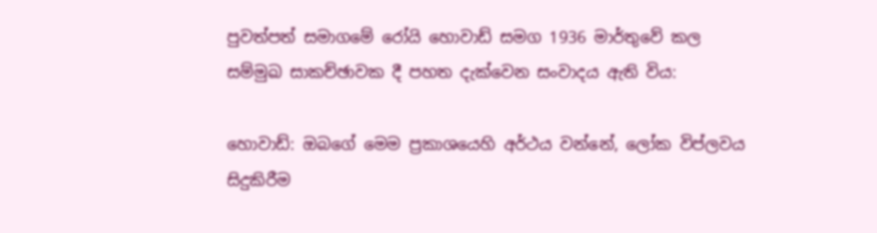පුවත්පත් සමාගමේ රෝයි හොවාඩ් සමග 1936 මාර්තුවේ කල සම්මුඛ සාකච්ඡාවක දී පහත දැක්වෙන සංවාදය ඇති විය:

හොවාඩ්: ඔබගේ මෙම ප්‍රකාශයෙහි අර්ථය වන්නේ, ලෝක විප්ලවය සිදුකිරීම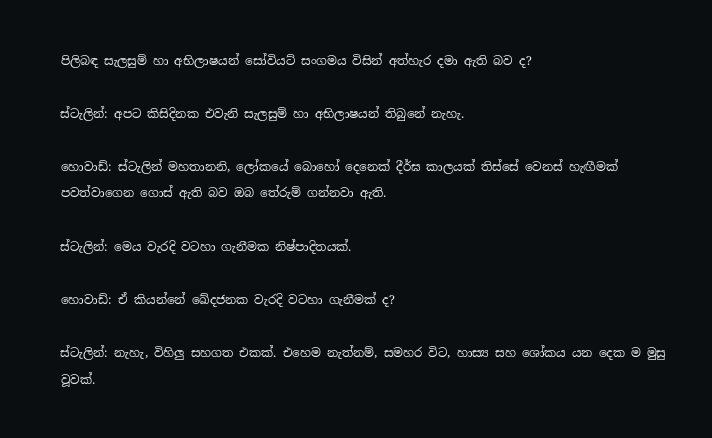පිලිබඳ සැලසුම් හා අභිලාෂයන් සෝවියට් සංගමය විසින් අත්හැර දමා ඇති බව ද?

ස්ටැලින්: අපට කිසිදිනක එවැනි සැලසුම් හා අභිලාෂයන් තිබුනේ නැහැ.

හොවාඩ්: ස්ටැලින් මහතානනි, ලෝකයේ බොහෝ දෙනෙක් දීර්ඝ කාලයක් තිස්සේ වෙනස් හැඟීමක් පවත්වාගෙන ගොස් ඇති බව ඔබ තේරුම් ගන්නවා ඇති.

ස්ටැලින්: මෙය වැරදි වටහා ගැනීමක නිෂ්පාදිතයක්.

හොවාඩ්: ඒ කියන්නේ ඛේදජනක වැරදි වටහා ගැනීමක් ද?

ස්ටැලින්: නැහැ, විහිලු සහගත එකක්. එහෙම නැත්නම්, සමහර විට, හාස්‍ය සහ ශෝකය යන දෙක ම මුසු වූවක්.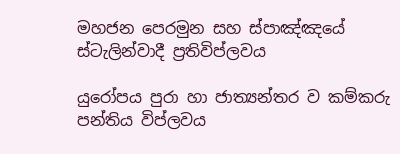මහජන පෙරමුන සහ ස්පාඤ්ඤයේ ස්ටැලින්වාදී ප්‍රතිවිප්ලවය

යුරෝපය පුරා හා ජාත්‍යන්තර ව කම්කරු පන්තිය විප්ලවය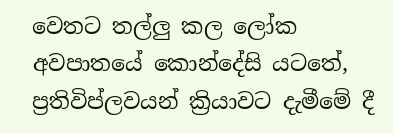වෙතට තල්ලු කල ලෝක අවපාතයේ කොන්දේසි යටතේ, ප්‍රතිවිප්ලවයන් ක්‍රියාවට දැමීමේ දී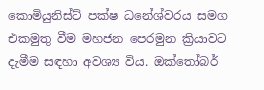කොමියුනිස්ට් පක්ෂ ධනේශ්වරය සමග එකමුතු වීම මහජන පෙරමුන ක්‍රියාවට දැමීම සඳහා අවශ්‍ය විය. ඔක්තෝබර්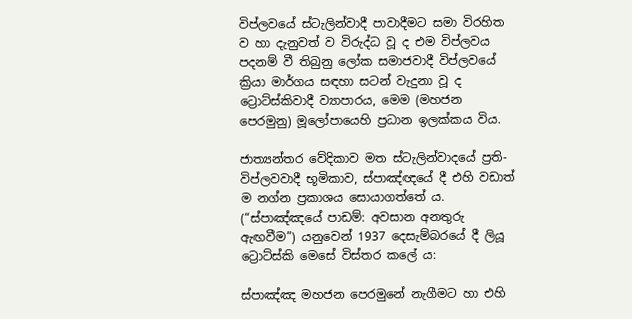විප්ලවයේ ස්ටැලින්වාදී පාවාදීමට සමා විරහිත ව හා දැනුවත් ව විරුද්ධ වූ ද එම විප්ලවය පදනම් වී තිබුනු ලෝක සමාජවාදී විප්ලවයේ ක්‍රියා මාර්ගය සඳහා සටන් වැදුනා වූ ද ට්‍රොට්ස්කිවාදී ව්‍යාපාරය, මෙම (මහජන පෙරමුනු) මූලෝපායෙහි ප්‍රධාන ඉලක්කය විය.

ජාත්‍යන්තර වේදිකාව මත ස්ටැලින්වාදයේ ප්‍රති-විප්ලවවාදී භූමිකාව, ස්පාඤ්ඥයේ දී එහි වඩාත් ම නග්න ප්‍රකාශය සොයාගත්තේ ය. (“ස්පාඤ්ඤයේ පාඩම්: අවසාන අනතුරු ඇඟවීම”) යනුවෙන් 1937 දෙසැම්බරයේ දී ලියූ ට්‍රොට්ස්කි මෙසේ විස්තර කලේ ය:

ස්පාඤ්ඤ මහජන පෙරමුනේ නැගීමට හා එහි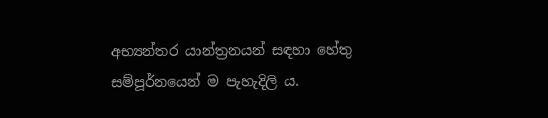අභ්‍යන්තර යාන්ත්‍රනයන් සඳහා හේතු සම්පූර්නයෙන් ම පැහැදිලි ය.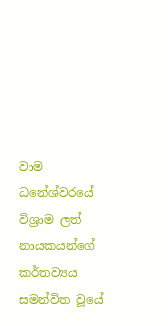වාම ධනේශ්වරයේ විශ්‍රාම ලත් නායකයන්ගේ කර්තව්‍යය සමන්විත වූයේ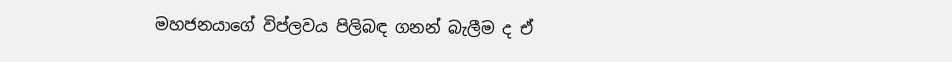මහජනයාගේ විප්ලවය පිලිබඳ ගනන් බැලීම ද ඒ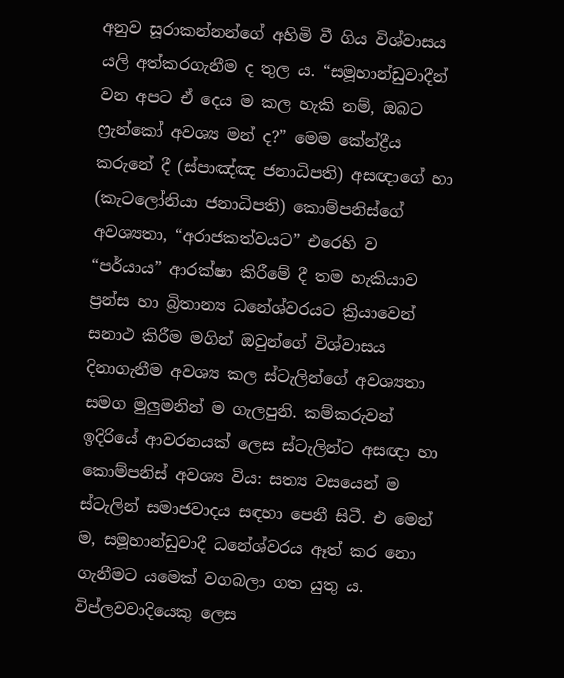අනුව සූරාකන්නන්ගේ අහිමි වී ගිය විශ්වාසය යලි අත්කරගැනීම ද තුල ය. “සමූහාන්ඩුවාදීන් වන අපට ඒ දෙය ම කල හැකි නම්, ඔබට ෆ්‍රැන්කෝ අවශ්‍ය මන් ද?” මෙම කේන්ද්‍රීය කරුනේ දී (ස්පාඤ්ඤ ජනාධිපති) අසඥාගේ හා (කැටලෝනියා ජනාධිපති) කොම්පනිස්ගේ අවශ්‍යතා, “අරාජකත්වයට” එරෙහි ව “පර්යාය” ආරක්ෂා කිරීමේ දී තම හැකියාව ප්‍රන්ස හා බ්‍රිතාන්‍ය ධනේශ්වරයට ක්‍රියාවෙන් සනාථ කිරීම මගින් ඔවුන්ගේ විශ්වාසය දිනාගැනීම අවශ්‍ය කල ස්ටැලින්ගේ අවශ්‍යතා සමග මුලුමනින් ම ගැලපුනි. කම්කරුවන් ඉදිරියේ ආවරනයක් ලෙස ස්ටැලින්ට අසඥා හා කොම්පනිස් අවශ්‍ය විය: සත්‍ය වසයෙන් ම ස්ටැලින් සමාජවාදය සඳහා පෙනී සිටී. එ මෙන් ම, සමූහාන්ඩුවාදී ධනේශ්වරය ඈත් කර නො ගැනීමට යමෙක් වගබලා ගත යුතු ය. විප්ලවවාදියෙකු ලෙස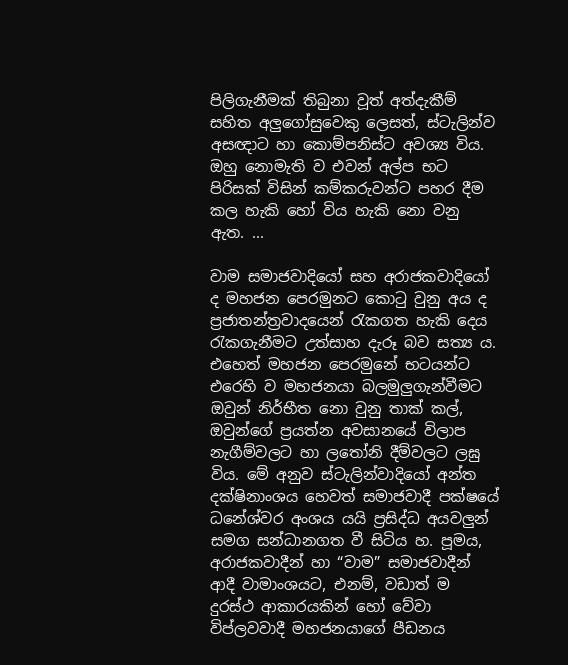පිලිගැනීමක් තිබුනා වූත් අත්දැකීම් සහිත අලුගෝසුවෙකු ලෙසත්, ස්ටැලින්ව අසඥාට හා කොම්පනිස්ට අවශ්‍ය විය. ඔහු නොමැති ව එවන් අල්ප භට පිරිසක් විසින් කම්කරුවන්ට පහර දීම කල හැකි හෝ විය හැකි නො වනු ඇත. ...

වාම සමාජවාදියෝ සහ අරාජකවාදියෝ ද මහජන පෙරමුනට කොටු වුනු අය ද ප්‍රජාතන්ත්‍රවාදයෙන් රැකගත හැකි දෙය රැකගැනීමට උත්සාහ දැරූ බව සත්‍ය ය. එහෙත් මහජන පෙරමුනේ භටයන්ට එරෙහි ව මහජනයා බලමුලුගැන්වීමට ඔවුන් නිර්භීත නො වුනු තාක් කල්, ඔවුන්ගේ ප්‍රයත්න අවසානයේ විලාප නැගීම්වලට හා ලතෝනි දීම්වලට ලඝු විය. මේ අනුව ස්ටැලින්වාදියෝ අන්ත දක්ෂිනාංශය හෙවත් සමාජවාදී පක්ෂයේ ධනේශ්වර අංශය යයි ප්‍රසිද්ධ අයවලුන් සමග සන්ධානගත වී සිටිය හ. පූමය, අරාජකවාදීන් හා “වාම” සමාජවාදීන් ආදී වාමාංශයට, එනම්, වඩාත් ම දුරස්ථ ආකාරයකින් හෝ වේවා විප්ලවවාදී මහජනයාගේ පීඩනය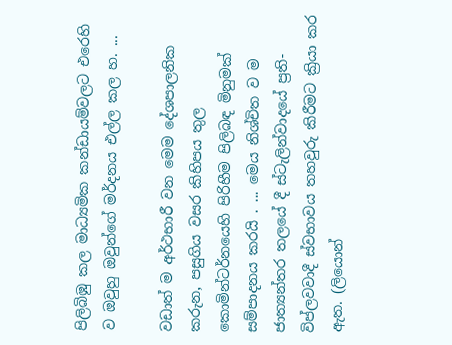පිලිබිඹු කල මාධ්‍යමික කන්ඩායම්වලට එරෙහි ව ඔවුහු ඔවුන්ගේ මර්දනය එල්ල කල හ. ...

වඩාත් ම අර්ථභාරී වන මෙම දේශපාලනික කරුන, පසුගිය වසර කිහිපය තුල කොමින්ටර්නයෙහි පිරිහීම පිලිබඳ මිනුමක් සම්පාදනය කරයි . ... මෙය නිශ්චිත ව ම ජාත්‍යන්තර තලයේ දී ස්ටැලින්වාදයේ ප්‍රති-විප්ලවවාදී ස්වභාවය තහවුරු කිරීමට ක්‍රියා කර ඇත. (ලියොන්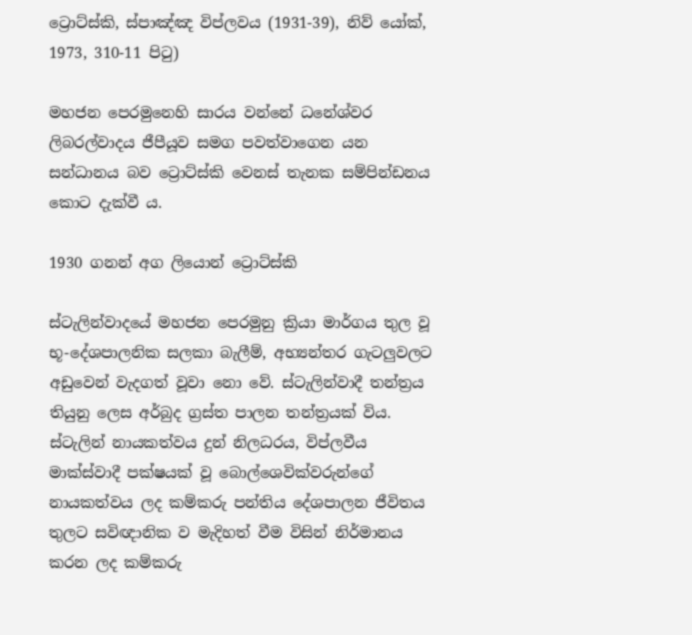ට්‍රොට්ස්කි, ස්පාඤ්ඤ විප්ලවය (1931-39), නිව් යෝක්, 1973, 310-11 පිටු)

මහජන පෙරමුනෙහි සාරය වන්නේ ධනේශ්වර ලිබරල්වාදය ජීපීයූව සමග පවත්වාගෙන යන සන්ධානය බව ට්‍රොට්ස්කි වෙනස් තැනක සම්පින්ඩනය කොට දැක්වී ය.

1930 ගනන් අග ලියොන් ට්‍රොට්ස්කි

ස්ටැලින්වාදයේ මහජන පෙරමුනු ක්‍රියා මාර්ගය තුල වූ භූ-දේශපාලනික සලකා බැලීම්, අභ්‍යන්තර ගැටලුවලට අඩුවෙන් වැදගත් වූවා නො වේ. ස්ටැලින්වාදී තන්ත්‍රය තියුනු ලෙස අර්බුද ග්‍රස්ත පාලන තන්ත්‍රයක් විය. ස්ටැලින් නායකත්වය දුන් නිලධරය, විප්ලවීය මාක්ස්වාදී පක්ෂයක් වූ බොල්ශෙවික්වරුන්ගේ නායකත්වය ලද කම්කරු පන්තිය දේශපාලන ජීවිතය තුලට සවිඥානික ව මැදිහත් වීම විසින් නිර්මානය කරන ලද කම්කරු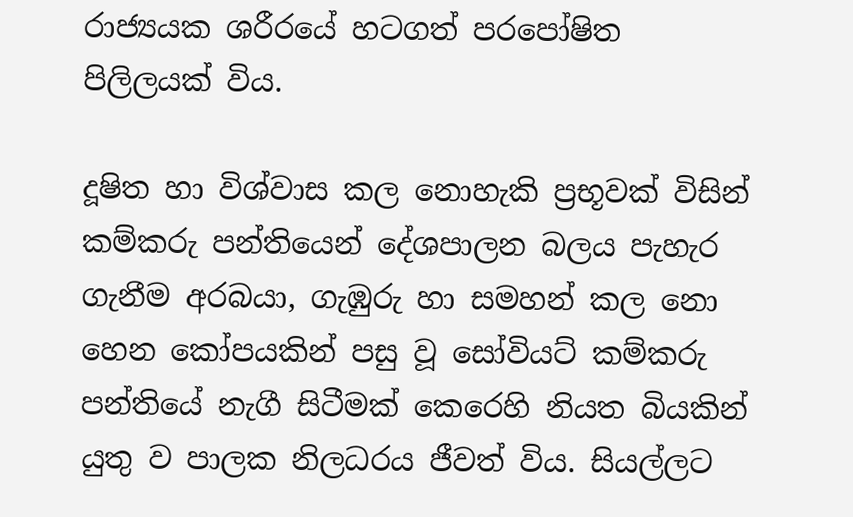රාජ්‍යයක ශරීරයේ හටගත් පරපෝෂිත පිලිලයක් විය.

දූෂිත හා විශ්වාස කල නොහැකි ප්‍රභූවක් විසින් කම්කරු පන්තියෙන් දේශපාලන බලය පැහැර ගැනීම අරබයා, ගැඹුරු හා සමහන් කල නො හෙන කෝපයකින් පසු වූ සෝවියට් කම්කරු පන්තියේ නැගී සිටීමක් කෙරෙහි නියත බියකින් යුතු ව පාලක නිලධරය ජීවත් විය. සියල්ලට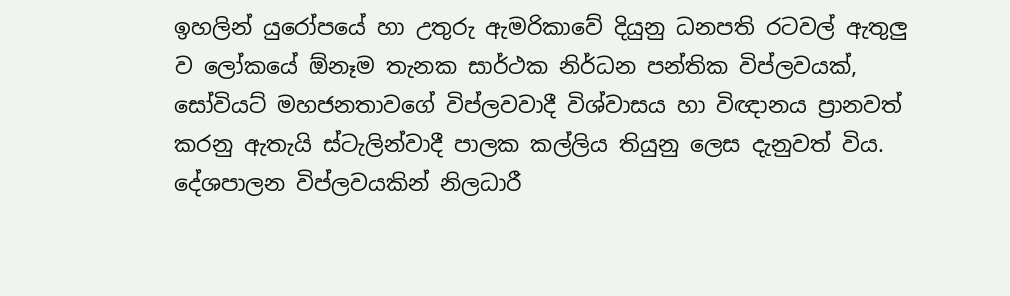ඉහලින් යුරෝපයේ හා උතුරු ඇමරිකාවේ දියුනු ධනපති රටවල් ඇතුලු ව ලෝකයේ ඕනෑම තැනක සාර්ථක නිර්ධන පන්තික විප්ලවයක්, සෝවියට් මහජනතාවගේ විප්ලවවාදී විශ්වාසය හා විඥානය ප්‍රානවත් කරනු ඇතැයි ස්ටැලින්වාදී පාලක කල්ලිය තියුනු ලෙස දැනුවත් විය. දේශපාලන විප්ලවයකින් නිලධාරී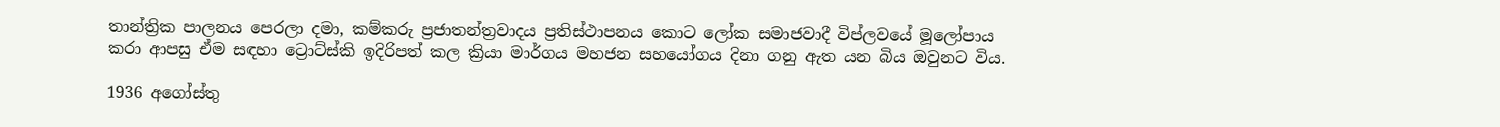තාන්ත්‍රික පාලනය පෙරලා දමා, කම්කරු ප්‍රජාතන්ත්‍රවාදය ප්‍රතිස්ථාපනය කොට ලෝක සමාජවාදී විප්ලවයේ මූලෝපාය කරා ආපසු ඒම සඳහා ට්‍රොට්ස්කි ඉදිරිපත් කල ක්‍රියා මාර්ගය මහජන සහයෝගය දිනා ගනු ඇත යන බිය ඔවුනට විය.

1936 අගෝස්තු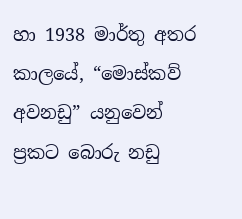හා 1938 මාර්තු අතර කාලයේ, “මොස්කව් අවනඩු” යනුවෙන් ප්‍රකට බොරු නඩු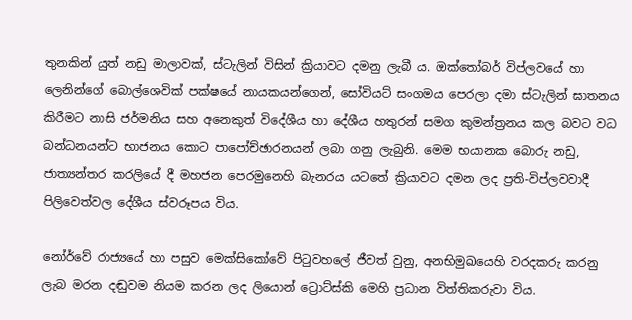තුනකින් යුත් නඩු මාලාවක්, ස්ටැලින් විසින් ක්‍රියාවට දමනු ලැබී ය. ඔක්තෝබර් විප්ලවයේ හා ලෙනින්ගේ බොල්ශෙවික් පක්ෂයේ නායකයන්ගෙන්, සෝවියට් සංගමය පෙරලා දමා ස්ටැලින් ඝාතනය කිරීමට නාසි ජර්මනිය සහ අනෙකුත් විදේශීය හා දේශීය හතුරන් සමග කුමන්ත්‍රනය කල බවට වධ බන්ධනයන්ට භාජනය කොට පාපෝච්ඡාරනයන් ලබා ගනු ලැබුනි. මෙම භයානක බොරු නඩු, ජාත්‍යන්තර කරලියේ දී මහජන පෙරමුනෙහි බැනරය යටතේ ක්‍රියාවට දමන ලද ප්‍රති-විප්ලවවාදී පිලිවෙත්වල දේශීය ස්වරූපය විය.

නෝර්වේ රාජ්‍යයේ හා පසුව මෙක්සිකෝවේ පිටුවහලේ ජීවත් වුනු, අනභිමුඛයෙහි වරදකරු කරනු ලැබ මරන දඬුවම නියම කරන ලද ලියොන් ට්‍රොට්ස්කි මෙහි ප්‍රධාන විත්තිකරුවා විය.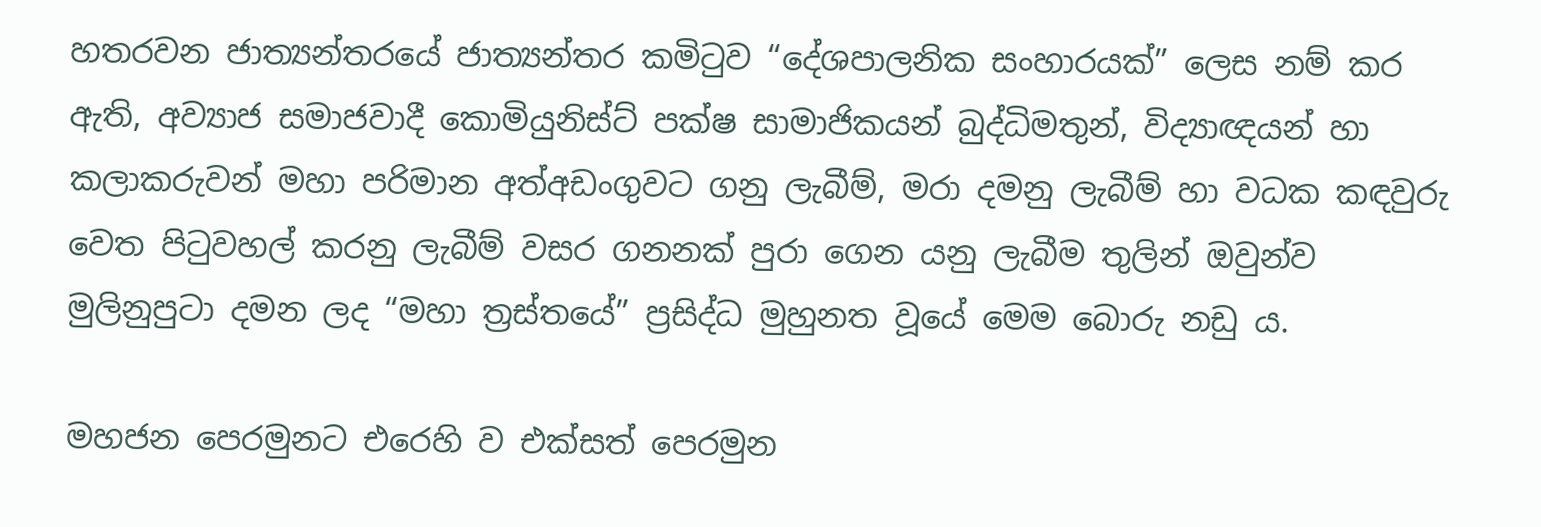හතරවන ජාත්‍යන්තරයේ ජාත්‍යන්තර කමිටුව “දේශපාලනික සංහාරයක්” ලෙස නම් කර ඇති, අව්‍යාජ සමාජවාදී කොමියුනිස්ට් පක්ෂ සාමාජිකයන් බුද්ධිමතුන්, විද්‍යාඥයන් හා කලාකරුවන් මහා පරිමාන අත්අඩංගුවට ගනු ලැබීම්, මරා දමනු ලැබීම් හා වධක කඳවුරු වෙත පිටුවහල් කරනු ලැබීම් වසර ගනනක් පුරා ගෙන යනු ලැබීම තුලින් ඔවුන්ව මුලිනුපුටා දමන ලද “මහා ත්‍රස්තයේ” ප්‍රසිද්ධ මුහුනත වූයේ මෙම බොරු නඩු ය.

මහජන පෙරමුනට එරෙහි ව එක්සත් පෙරමුන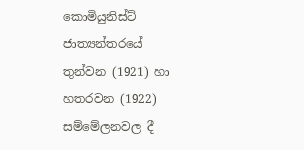කොමියුනිස්ට් ජාත්‍යන්තරයේ තුන්වන (1921) හා හතරවන (1922) සම්මේලනවල දී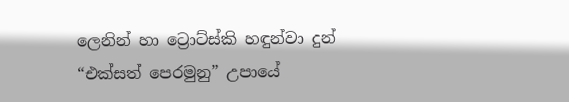ලෙනින් හා ට්‍රොට්ස්කි හඳුන්වා දුන් “එක්සත් පෙරමුනු” උපායේ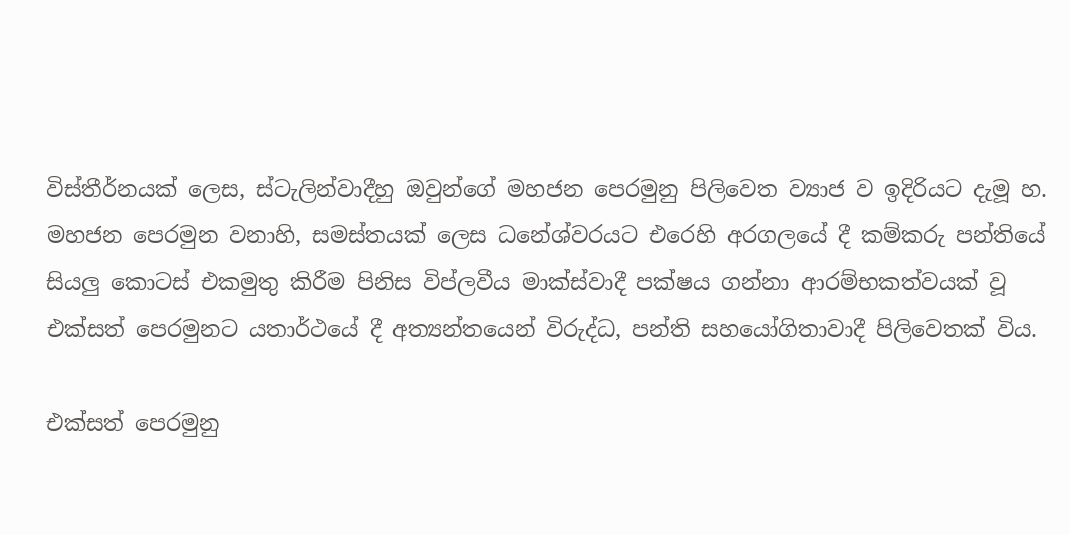විස්තීර්නයක් ලෙස, ස්ටැලින්වාදීහු ඔවුන්ගේ මහජන පෙරමුනු පිලිවෙත ව්‍යාජ ව ඉදිරියට දැමූ හ. මහජන පෙරමුන වනාහි, සමස්තයක් ලෙස ධනේශ්වරයට එරෙහි අරගලයේ දී කම්කරු පන්තියේ සියලු කොටස් එකමුතු කිරීම පිනිස විප්ලවීය මාක්ස්වාදී පක්ෂය ගන්නා ආරම්භකත්වයක් වූ එක්සත් පෙරමුනට යතාර්ථයේ දී අත්‍යන්තයෙන් විරුද්ධ, පන්ති සහයෝගිතාවාදී පිලිවෙතක් විය.

එක්සත් පෙරමුනු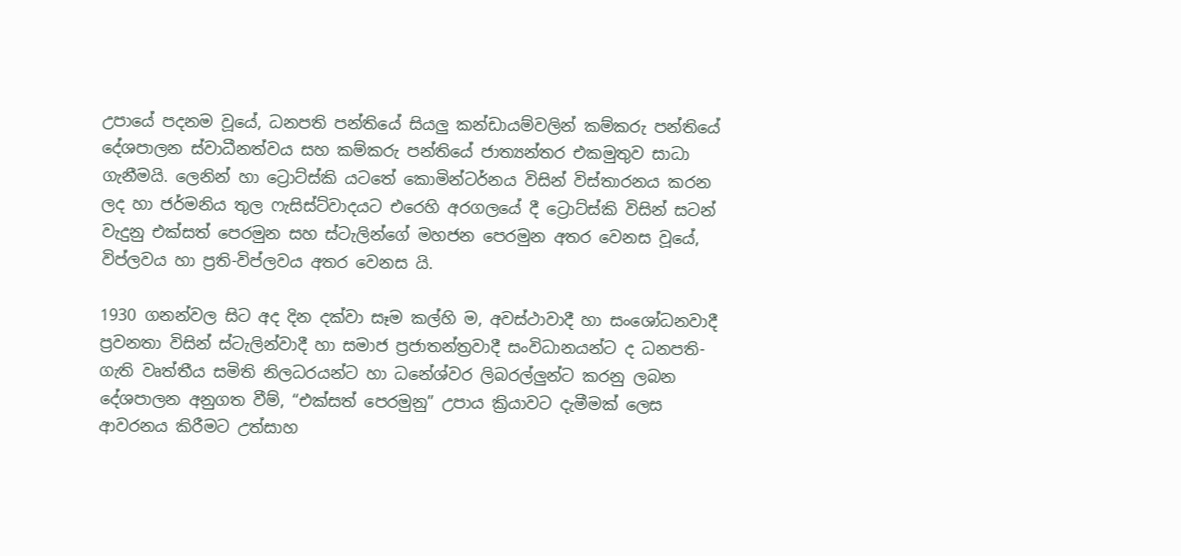උපායේ පදනම වූයේ, ධනපති පන්තියේ සියලු කන්ඩායම්වලින් කම්කරු පන්තියේ දේශපාලන ස්වාධීනත්වය සහ කම්කරු පන්තියේ ජාත්‍යන්තර එකමුතුව සාධා ගැනීමයි. ලෙනින් හා ට්‍රොට්ස්කි යටතේ කොමින්ටර්නය විසින් විස්තාරනය කරන ලද හා ජර්මනිය තුල ෆැසිස්ට්වාදයට එරෙහි අරගලයේ දී ට්‍රොට්ස්කි විසින් සටන් වැදුනු එක්සත් පෙරමුන සහ ස්ටැලින්ගේ මහජන පෙරමුන අතර වෙනස වූයේ, විප්ලවය හා ප්‍රති-විප්ලවය අතර වෙනස යි.

1930 ගනන්වල සිට අද දින දක්වා සෑම කල්හි ම, අවස්ථාවාදී හා සංශෝධනවාදී ප්‍රවනතා විසින් ස්ටැලින්වාදී හා සමාජ ප්‍රජාතන්ත්‍රවාදී සංවිධානයන්ට ද ධනපති-ගැති වෘත්තීය සමිති නිලධරයන්ට හා ධනේශ්වර ලිබරල්ලුන්ට කරනු ලබන දේශපාලන අනුගත වීම්, “එක්සත් පෙරමුනු” උපාය ක්‍රියාවට දැමීමක් ලෙස ආවරනය කිරීමට උත්සාහ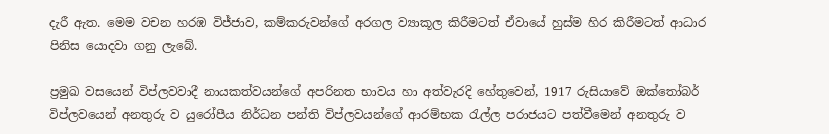දැරී ඇත. මෙම වචන හරඹ විජ්ජාව, කම්කරුවන්ගේ අරගල ව්‍යාකූල කිරීමටත් ඒවායේ හුස්ම හිර කිරීමටත් ආධාර පිනිස යොදවා ගනු ලැබේ.

ප්‍රමුඛ වසයෙන් විප්ලවවාදී නායකත්වයන්ගේ අපරිනත භාවය හා අත්වැරදි හේතුවෙන්, 1917 රුසියාවේ ඔක්තෝබර් විප්ලවයෙන් අනතුරු ව යුරෝපීය නිර්ධන පන්ති විප්ලවයන්ගේ ආරම්භක රැල්ල පරාජයට පත්වීමෙන් අනතුරු ව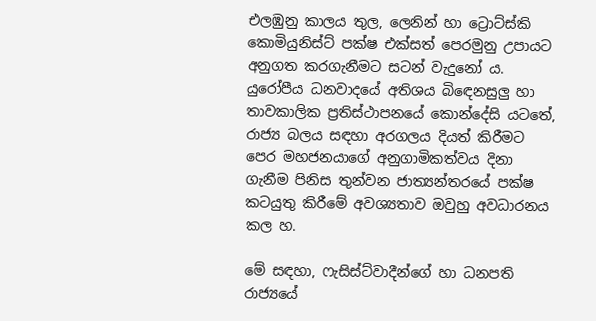එලඹුනු කාලය තුල, ලෙනින් හා ට්‍රොට්ස්කි කොමියුනිස්ට් පක්ෂ එක්සත් පෙරමුනු උපායට අනුගත කරගැනීමට සටන් වැදුනෝ ය. යුරෝපීය ධනවාදයේ අතිශය බිඳෙනසුලු හා තාවකාලික ප්‍රතිස්ථාපනයේ කොන්දේසි යටතේ, රාජ්‍ය බලය සඳහා අරගලය දියත් කිරීමට පෙර මහජනයාගේ අනුගාමිකත්වය දිනා ගැනීම පිනිස තුන්වන ජාත්‍යන්තරයේ පක්ෂ කටයුතු කිරීමේ අවශ්‍යතාව ඔවුහු අවධාරනය කල හ.

මේ සඳහා, ෆැසිස්ට්වාදීන්ගේ හා ධනපති රාජ්‍යයේ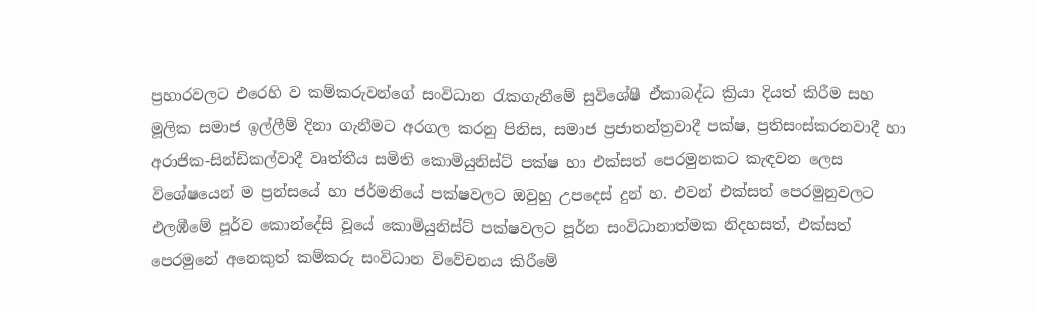ප්‍රහාරවලට එරෙහි ව කම්කරුවන්ගේ සංවිධාන රැකගැනීමේ සුවිශේෂී ඒකාබද්ධ ක්‍රියා දියත් කිරීම සහ මූලික සමාජ ඉල්ලීම් දිනා ගැනීමට අරගල කරනු පිනිස, සමාජ ප්‍රජාතන්ත්‍රවාදී පක්ෂ, ප්‍රතිසංස්කරනවාදී හා අරාජික-සින්ඩිකල්වාදී වෘත්තීය සමිති කොමියුනිස්ට් පක්ෂ හා එක්සත් පෙරමුනකට කැඳවන ලෙස විශේෂයෙන් ම ප්‍රන්සයේ හා ජර්මනියේ පක්ෂවලට ඔවුහු උපදෙස් දුන් හ. එවන් එක්සත් පෙරමුනුවලට එලඹීමේ පූර්ව කොන්දේසි වූයේ කොමියුනිස්ට් පක්ෂවලට පූර්න සංවිධානාත්මක නිදහසත්, එක්සත් පෙරමුනේ අනෙකුත් කම්කරු සංවිධාන විවේචනය කිරීමේ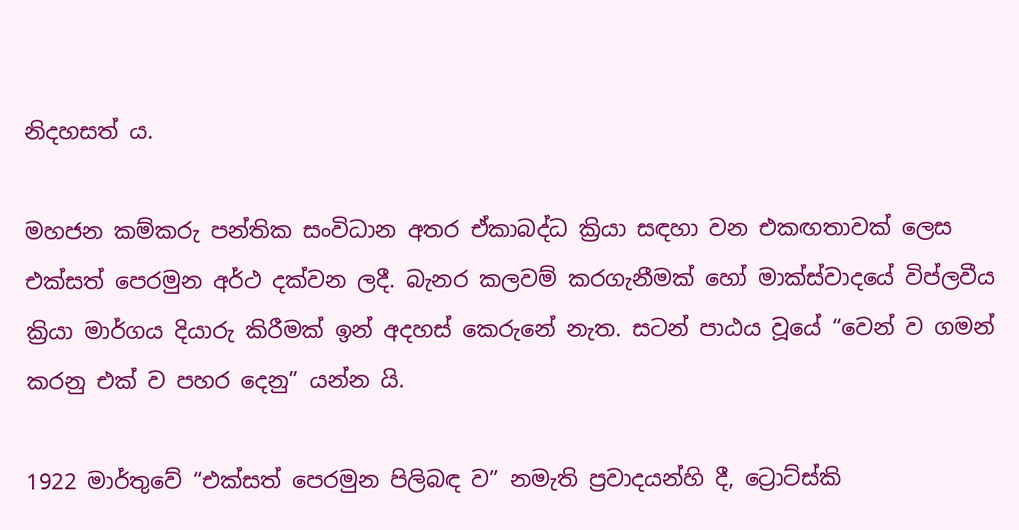නිදහසත් ය.

මහජන කම්කරු පන්තික සංවිධාන අතර ඒකාබද්ධ ක්‍රියා සඳහා වන එකඟතාවක් ලෙස එක්සත් පෙරමුන අර්ථ දක්වන ලදී. බැනර කලවම් කරගැනීමක් හෝ මාක්ස්වාදයේ විප්ලවීය ක්‍රියා මාර්ගය දියාරු කිරීමක් ඉන් අදහස් කෙරුනේ නැත. සටන් පාඨය වූයේ “වෙන් ව ගමන් කරනු එක් ව පහර දෙනු” යන්න යි.

1922 මාර්තුවේ “එක්සත් පෙරමුන පිලිබඳ ව” නමැති ප්‍රවාදයන්හි දී, ට්‍රොට්ස්කි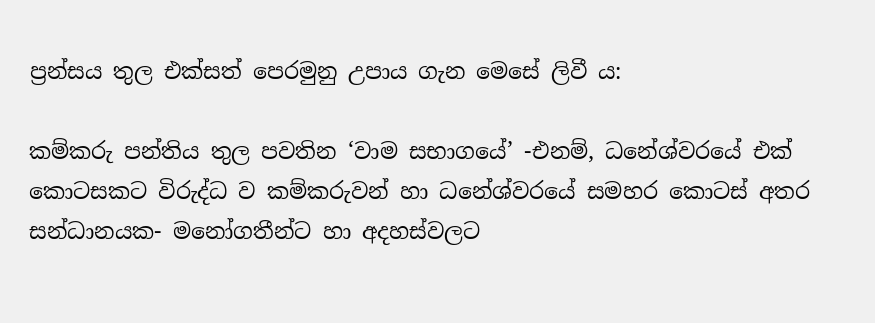ප්‍රන්සය තුල එක්සත් පෙරමුනු උපාය ගැන මෙසේ ලිවී ය:

කම්කරු පන්තිය තුල පවතින ‘වාම සභාගයේ’ -එනම්, ධනේශ්වරයේ එක් කොටසකට විරුද්ධ ව කම්කරුවන් හා ධනේශ්වරයේ සමහර කොටස් අතර සන්ධානයක- මනෝගතීන්ට හා අදහස්වලට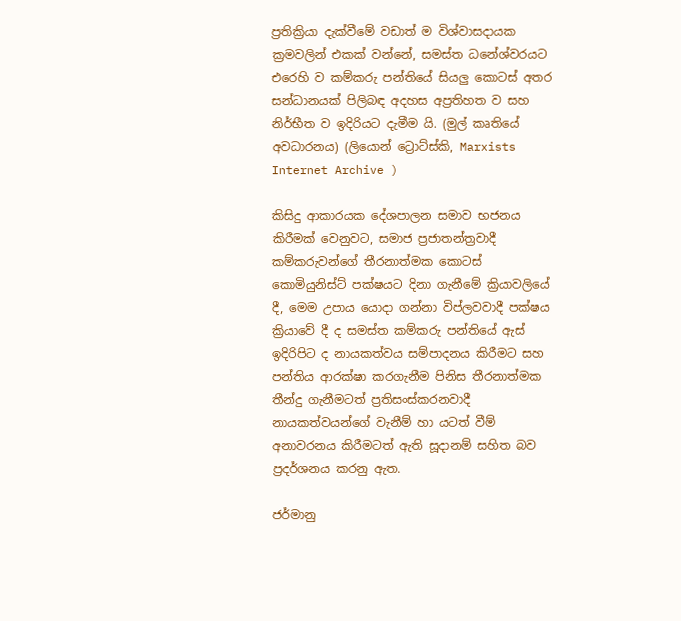ප්‍රතික්‍රියා දැක්වීමේ වඩාත් ම විශ්වාසදායක ක්‍රමවලින් එකක් වන්නේ, සමස්ත ධනේශ්වරයට එරෙහි ව කම්කරු පන්තියේ සියලු කොටස් අතර සන්ධානයක් පිලිබඳ අදහස අප්‍රතිහත ව සහ නිර්භීත ව ඉදිරියට දැමීම යි. (මුල් කෘතියේ අවධාරනය) (ලියොන් ට්‍රොට්ස්කි, Marxists Internet Archive )

කිසිදු ආකාරයක දේශපාලන සමාව භජනය කිරීමක් වෙනුවට, සමාජ ප්‍රජාතන්ත්‍රවාදී කම්කරුවන්ගේ තීරනාත්මක කොටස් කොමියුනිස්ට් පක්ෂයට දිනා ගැනීමේ ක්‍රියාවලියේ දී, මෙම උපාය යොදා ගන්නා විප්ලවවාදී පක්ෂය ක්‍රියාවේ දී ද සමස්ත කම්කරු පන්තියේ ඇස් ඉදිරිපිට ද නායකත්වය සම්පාදනය කිරීමට සහ පන්තිය ආරක්ෂා කරගැනීම පිනිස තීරනාත්මක තීන්දු ගැනීමටත් ප්‍රතිසංස්කරනවාදී නායකත්වයන්ගේ වැනීම් හා යටත් වීම් අනාවරනය කිරීමටත් ඇති සූදානම් සහිත බව ප්‍රදර්ශනය කරනු ඇත.

ජර්මානු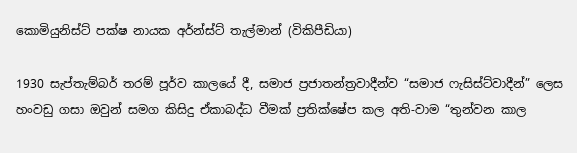කොමියුනිස්ට් පක්ෂ නායක අර්න්ස්ට් තැල්මාන් (විකිපීඩියා)

1930 සැප්තැම්බර් තරම් පූර්ව කාලයේ දී, සමාජ ප්‍රජාතන්ත්‍රවාදීන්ව “සමාජ ෆැසිස්ට්වාදීන්” ලෙස හංවඩු ගසා ඔවුන් සමග කිසිදු ඒකාබද්ධ වීමක් ප්‍රතික්ෂේප කල අති-වාම “තුන්වන කාල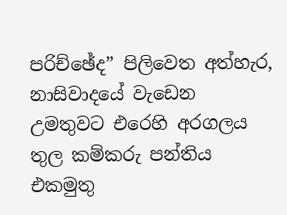පරිච්ඡේද” පිලිවෙත අත්හැර, නාසිවාදයේ වැඩෙන උමතුවට එරෙහි අරගලය තුල කම්කරු පන්තිය එකමුතු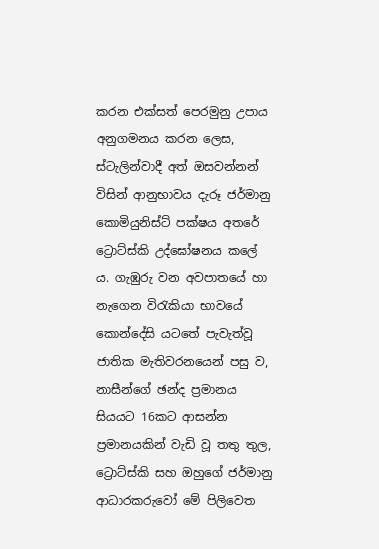කරන එක්සත් පෙරමුනු උපාය අනුගමනය කරන ලෙස, ස්ටැලින්වාදී අත් ඔසවන්නන් විසින් ආනුභාවය දැරූ ජර්මානු කොමියුනිස්ට් පක්ෂය අතරේ ට්‍රොට්ස්කි උද්ඝෝෂනය කලේ ය. ගැඹුරු වන අවපාතයේ හා නැගෙන විරැකියා භාවයේ කොන්දේසි යටතේ පැවැත්වූ ජාතික මැතිවරනයෙන් පසු ව, නාසීන්ගේ ඡන්ද ප්‍රමානය සියයට 16කට ආසන්න ප්‍රමානයකින් වැඩි වූ තතු තුල, ට්‍රොට්ස්කි සහ ඔහුගේ ජර්මානු ආධාරකරුවෝ මේ පිලිවෙත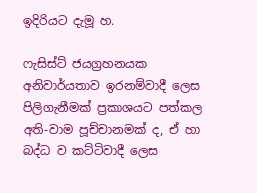ඉදිරියට දැමූ හ.

ෆැසිස්ට් ජයග්‍රහනයක අනිවාර්යතාව ඉරනම්වාදී ලෙස පිලිගැනීමක් ප්‍රකාශයට පත්කල අති-වාම පූච්චානමක් ද, ඒ හා බද්ධ ව කට්ටිවාදී ලෙස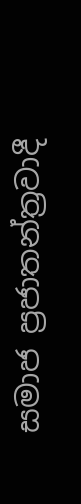සමාජ ප්‍රජාතන්ත්‍රවාදී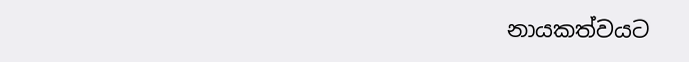නායකත්වයට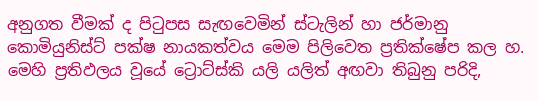අනුගත වීමක් ද පිටුපස සැඟවෙමින් ස්ටැලින් හා ජර්මානු කොමියුනිස්ට් පක්ෂ නායකත්වය මෙම පිලිවෙත ප්‍රතික්ෂේප කල හ. මෙහි ප්‍රතිඵලය වූයේ ට්‍රොට්ස්කි යලි යලිත් අඟවා තිබුනු පරිදි,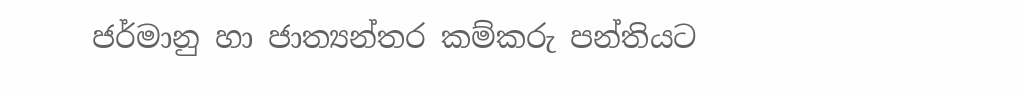ජර්මානු හා ජාත්‍යන්තර කම්කරු පන්තියට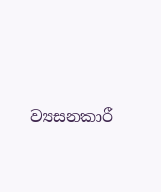ව්‍යසනකාරී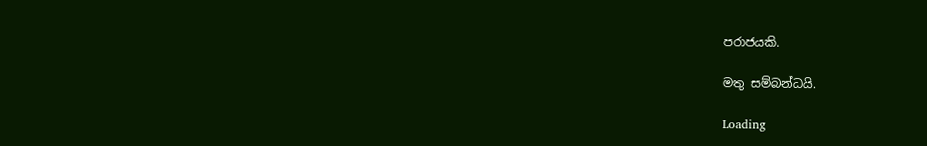පරාජයකි.

මතු සම්බන්ධයි.

Loading